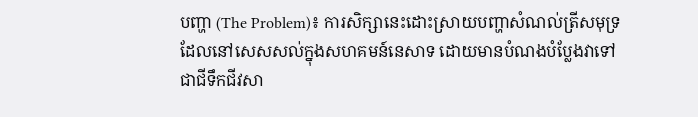បញ្ហា (The Problem)៖ ការសិក្សានេះដោះស្រាយបញ្ហាសំណល់ត្រីសមុទ្រដែលនៅសេសសល់ក្នុងសហគមន៍នេសាទ ដោយមានបំណងបំប្លែងវាទៅជាជីទឹកជីវសា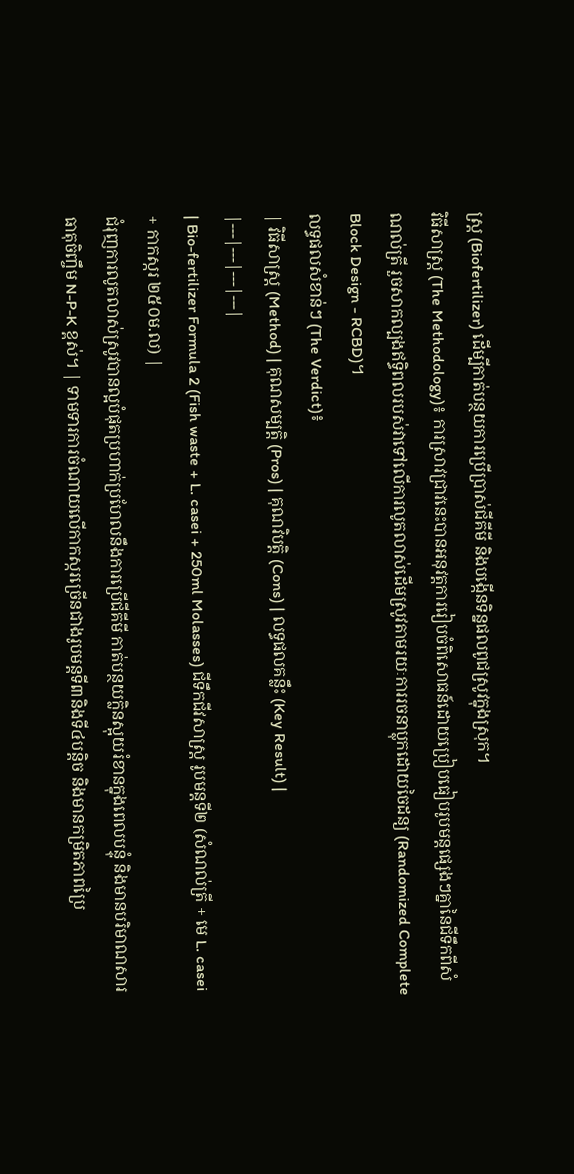ស្រ្ត (Biofertilizer) ដើម្បីកាត់បន្ថយការប្រើប្រាស់ជីគីមី និងបង្កើនទិន្នផលពូជស្រូវក្នុងស្រុក។
វិធីសាស្ត្រ (The Methodology)៖ ការស្រាវជ្រាវនេះបានអនុវត្តការរៀបចំពិសោធន៍ដោយប្រៀបធៀបរូបមន្តផ្សេងៗគ្នានៃជីទឹកពីសំណល់ត្រី រួចសាកល្បងឥទ្ធិពលរបស់វាទៅលើការលូតលាស់ដើមស្រូវតាមរយៈការរចនាប្លុកដោយចៃដន្យ (Randomized Complete Block Design - RCBD)។
លទ្ធផលសំខាន់ៗ (The Verdict)៖
| វិធីសាស្ត្រ (Method) | គុណសម្បត្តិ (Pros) | គុណវិបត្តិ (Cons) | លទ្ធផលគន្លឹះ (Key Result) |
|---|---|---|---|
| Bio-fertilizer Formula 2 (Fish waste + L. casei + 250ml Molasses) ជីទឹកជីវសាស្ត្រ រូបមន្តទី២ (សំណល់ត្រី + មេ L. casei + កាកស្ករ ២៥០ម.ល) |
ជំរុញការលូតលាស់ស្រូវបានល្អបំផុតប្រហាក់ប្រហែលនឹងការប្រើជីគីមី កាត់បន្ថយក្លិនស្អុយរំខានក្នុងពេលបន្ទុំ និងមានបរិមាណសារធាតុចិញ្ចឹម N-P-K ខ្ពស់។ | ទាមទារការចំណាយលើកាកស្ករច្រើនជាងរូបមន្តទី៣និងទី៤បន្តិច និងមានកម្រិតភាពប្រៃ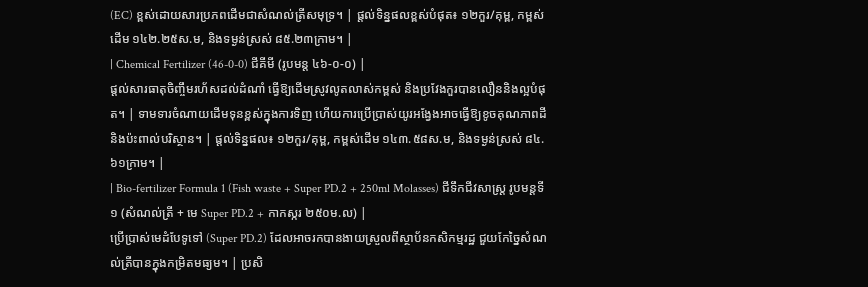(EC) ខ្ពស់ដោយសារប្រភពដើមជាសំណល់ត្រីសមុទ្រ។ | ផ្តល់ទិន្នផលខ្ពស់បំផុត៖ ១២កួរ/គុម្ព, កម្ពស់ដើម ១៤២.២៥ស.ម, និងទម្ងន់ស្រស់ ៨៥.២៣ក្រាម។ |
| Chemical Fertilizer (46-0-0) ជីគីមី (រូបមន្ត ៤៦-០-០) |
ផ្តល់សារធាតុចិញ្ចឹមរហ័សដល់ដំណាំ ធ្វើឱ្យដើមស្រូវលូតលាស់កម្ពស់ និងប្រវែងកួរបានលឿននិងល្អបំផុត។ | ទាមទារចំណាយដើមទុនខ្ពស់ក្នុងការទិញ ហើយការប្រើប្រាស់យូរអង្វែងអាចធ្វើឱ្យខូចគុណភាពដីនិងប៉ះពាល់បរិស្ថាន។ | ផ្តល់ទិន្នផល៖ ១២កួរ/គុម្ព, កម្ពស់ដើម ១៤៣.៥៨ស.ម, និងទម្ងន់ស្រស់ ៨៤.៦១ក្រាម។ |
| Bio-fertilizer Formula 1 (Fish waste + Super PD.2 + 250ml Molasses) ជីទឹកជីវសាស្ត្រ រូបមន្តទី១ (សំណល់ត្រី + មេ Super PD.2 + កាកស្ករ ២៥០ម.ល) |
ប្រើប្រាស់មេដំបែទូទៅ (Super PD.2) ដែលអាចរកបានងាយស្រួលពីស្ថាប័នកសិកម្មរដ្ឋ ជួយកែច្នៃសំណល់ត្រីបានក្នុងកម្រិតមធ្យម។ | ប្រសិ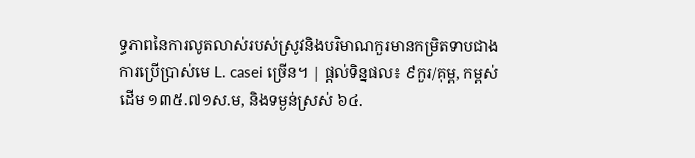ទ្ធភាពនៃការលូតលាស់របស់ស្រូវនិងបរិមាណកួរមានកម្រិតទាបជាងការប្រើប្រាស់មេ L. casei ច្រើន។ | ផ្តល់ទិន្នផល៖ ៩កួរ/គុម្ព, កម្ពស់ដើម ១៣៥.៧១ស.ម, និងទម្ងន់ស្រស់ ៦៤.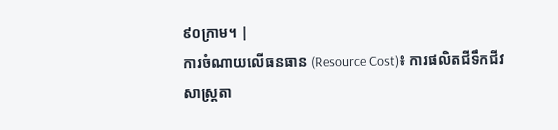៩០ក្រាម។ |
ការចំណាយលើធនធាន (Resource Cost)៖ ការផលិតជីទឹកជីវសាស្ត្រតា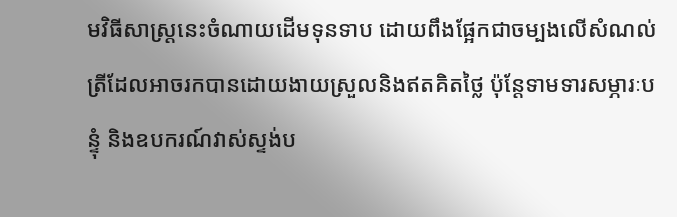មវិធីសាស្ត្រនេះចំណាយដើមទុនទាប ដោយពឹងផ្អែកជាចម្បងលើសំណល់ត្រីដែលអាចរកបានដោយងាយស្រួលនិងឥតគិតថ្លៃ ប៉ុន្តែទាមទារសម្ភារៈបន្ទុំ និងឧបករណ៍វាស់ស្ទង់ប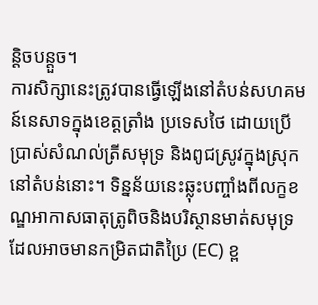ន្តិចបន្តួច។
ការសិក្សានេះត្រូវបានធ្វើឡើងនៅតំបន់សហគមន៍នេសាទក្នុងខេត្តត្រាំង ប្រទេសថៃ ដោយប្រើប្រាស់សំណល់ត្រីសមុទ្រ និងពូជស្រូវក្នុងស្រុកនៅតំបន់នោះ។ ទិន្នន័យនេះឆ្លុះបញ្ចាំងពីលក្ខខណ្ឌអាកាសធាតុត្រូពិចនិងបរិស្ថានមាត់សមុទ្រដែលអាចមានកម្រិតជាតិប្រៃ (EC) ខ្ព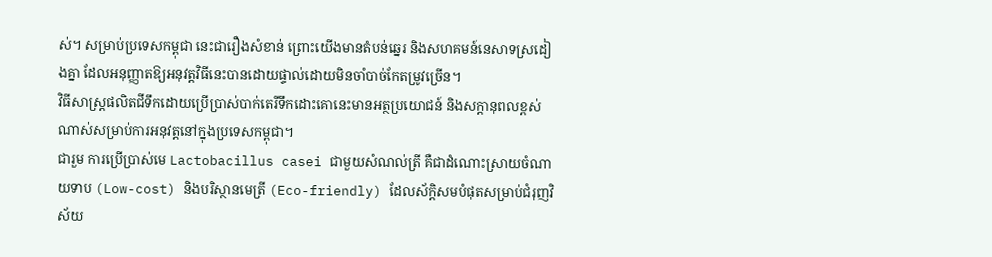ស់។ សម្រាប់ប្រទេសកម្ពុជា នេះជារឿងសំខាន់ ព្រោះយើងមានតំបន់ឆ្នេរ និងសហគមន៍នេសាទស្រដៀងគ្នា ដែលអនុញ្ញាតឱ្យអនុវត្តវិធីនេះបានដោយផ្ទាល់ដោយមិនចាំបាច់កែតម្រូវច្រើន។
វិធីសាស្ត្រផលិតជីទឹកដោយប្រើប្រាស់បាក់តេរីទឹកដោះគោនេះមានអត្ថប្រយោជន៍ និងសក្តានុពលខ្ពស់ណាស់សម្រាប់ការអនុវត្តនៅក្នុងប្រទេសកម្ពុជា។
ជារួម ការប្រើប្រាស់មេ Lactobacillus casei ជាមួយសំណល់ត្រី គឺជាដំណោះស្រាយចំណាយទាប (Low-cost) និងបរិស្ថានមេត្រី (Eco-friendly) ដែលស័ក្តិសមបំផុតសម្រាប់ជំរុញវិស័យ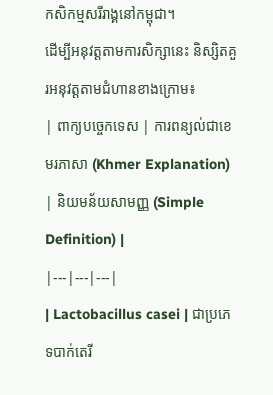កសិកម្មសរីរាង្គនៅកម្ពុជា។
ដើម្បីអនុវត្តតាមការសិក្សានេះ និស្សិតគួរអនុវត្តតាមជំហានខាងក្រោម៖
| ពាក្យបច្ចេកទេស | ការពន្យល់ជាខេមរភាសា (Khmer Explanation) | និយមន័យសាមញ្ញ (Simple Definition) |
|---|---|---|
| Lactobacillus casei | ជាប្រភេទបាក់តេរី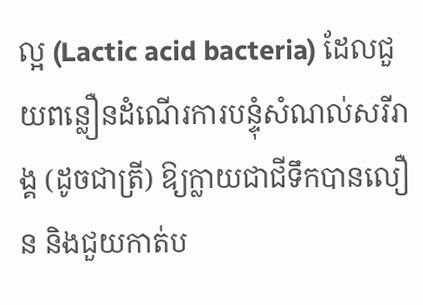ល្អ (Lactic acid bacteria) ដែលជួយពន្លឿនដំណើរការបន្ទុំសំណល់សរីរាង្គ (ដូចជាត្រី) ឱ្យក្លាយជាជីទឹកបានលឿន និងជួយកាត់ប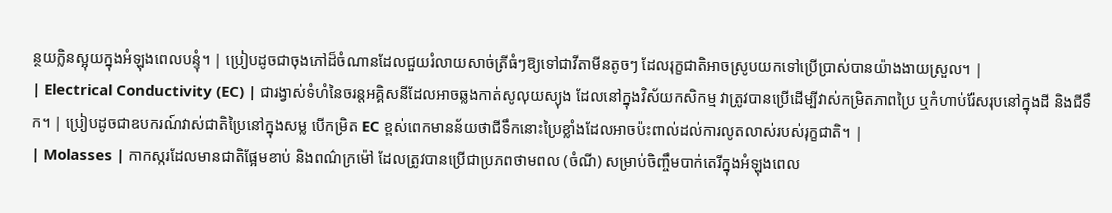ន្ថយក្លិនស្អុយក្នុងអំឡុងពេលបន្ទុំ។ | ប្រៀបដូចជាចុងភៅដ៏ចំណានដែលជួយរំលាយសាច់ត្រីធំៗឱ្យទៅជាវីតាមីនតូចៗ ដែលរុក្ខជាតិអាចស្រូបយកទៅប្រើប្រាស់បានយ៉ាងងាយស្រួល។ |
| Electrical Conductivity (EC) | ជារង្វាស់ទំហំនៃចរន្តអគ្គិសនីដែលអាចឆ្លងកាត់សូលុយស្យុង ដែលនៅក្នុងវិស័យកសិកម្ម វាត្រូវបានប្រើដើម្បីវាស់កម្រិតភាពប្រៃ ឬកំហាប់រ៉ែសរុបនៅក្នុងដី និងជីទឹក។ | ប្រៀបដូចជាឧបករណ៍វាស់ជាតិប្រៃនៅក្នុងសម្ល បើកម្រិត EC ខ្ពស់ពេកមានន័យថាជីទឹកនោះប្រៃខ្លាំងដែលអាចប៉ះពាល់ដល់ការលូតលាស់របស់រុក្ខជាតិ។ |
| Molasses | កាកស្ករដែលមានជាតិផ្អែមខាប់ និងពណ៌ក្រម៉ៅ ដែលត្រូវបានប្រើជាប្រភពថាមពល (ចំណី) សម្រាប់ចិញ្ចឹមបាក់តេរីក្នុងអំឡុងពេល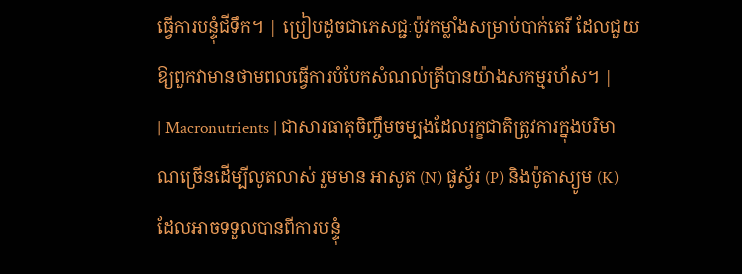ធ្វើការបន្ទុំជីទឹក។ | ប្រៀបដូចជាភេសជ្ជៈប៉ូវកម្លាំងសម្រាប់បាក់តេរី ដែលជួយឱ្យពួកវាមានថាមពលធ្វើការបំបែកសំណល់ត្រីបានយ៉ាងសកម្មរហ័ស។ |
| Macronutrients | ជាសារធាតុចិញ្ចឹមចម្បងដែលរុក្ខជាតិត្រូវការក្នុងបរិមាណច្រើនដើម្បីលូតលាស់ រួមមាន អាសូត (N) ផូស្វ័រ (P) និងប៉ូតាស្យូម (K) ដែលអាចទទួលបានពីការបន្ទុំ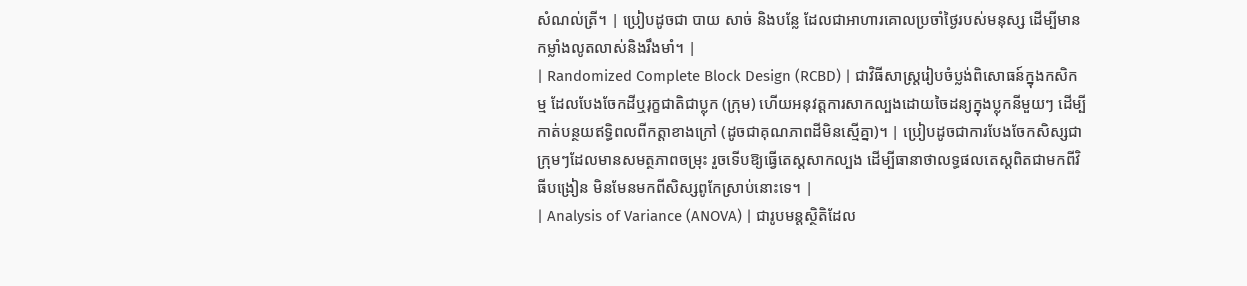សំណល់ត្រី។ | ប្រៀបដូចជា បាយ សាច់ និងបន្លែ ដែលជាអាហារគោលប្រចាំថ្ងៃរបស់មនុស្ស ដើម្បីមានកម្លាំងលូតលាស់និងរឹងមាំ។ |
| Randomized Complete Block Design (RCBD) | ជាវិធីសាស្ត្ររៀបចំប្លង់ពិសោធន៍ក្នុងកសិកម្ម ដែលបែងចែកដីឬរុក្ខជាតិជាប្លុក (ក្រុម) ហើយអនុវត្តការសាកល្បងដោយចៃដន្យក្នុងប្លុកនីមួយៗ ដើម្បីកាត់បន្ថយឥទ្ធិពលពីកត្តាខាងក្រៅ (ដូចជាគុណភាពដីមិនស្មើគ្នា)។ | ប្រៀបដូចជាការបែងចែកសិស្សជាក្រុមៗដែលមានសមត្ថភាពចម្រុះ រួចទើបឱ្យធ្វើតេស្តសាកល្បង ដើម្បីធានាថាលទ្ធផលតេស្តពិតជាមកពីវិធីបង្រៀន មិនមែនមកពីសិស្សពូកែស្រាប់នោះទេ។ |
| Analysis of Variance (ANOVA) | ជារូបមន្តស្ថិតិដែល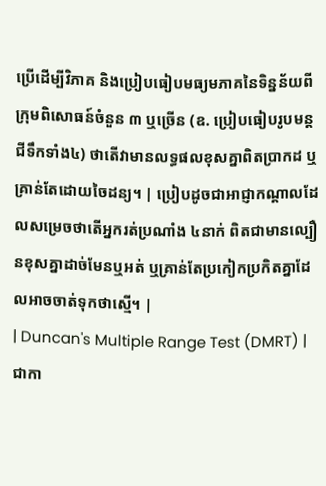ប្រើដើម្បីវិភាគ និងប្រៀបធៀបមធ្យមភាគនៃទិន្នន័យពីក្រុមពិសោធន៍ចំនួន ៣ ឬច្រើន (ឧ. ប្រៀបធៀបរូបមន្តជីទឹកទាំង៤) ថាតើវាមានលទ្ធផលខុសគ្នាពិតប្រាកដ ឬគ្រាន់តែដោយចៃដន្យ។ | ប្រៀបដូចជាអាជ្ញាកណ្តាលដែលសម្រេចថាតើអ្នករត់ប្រណាំង ៤នាក់ ពិតជាមានល្បឿនខុសគ្នាដាច់មែនឬអត់ ឬគ្រាន់តែប្រកៀកប្រកិតគ្នាដែលអាចចាត់ទុកថាស្មើ។ |
| Duncan's Multiple Range Test (DMRT) | ជាកា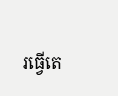រធ្វើតេ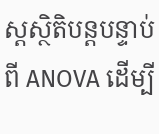ស្តស្ថិតិបន្តបន្ទាប់ពី ANOVA ដើម្បី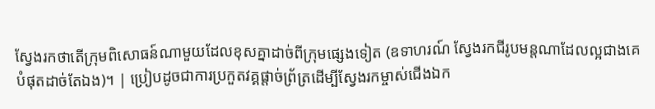ស្វែងរកថាតើក្រុមពិសោធន៍ណាមួយដែលខុសគ្នាដាច់ពីក្រុមផ្សេងទៀត (ឧទាហរណ៍ ស្វែងរកជីរូបមន្តណាដែលល្អជាងគេបំផុតដាច់តែឯង)។ | ប្រៀបដូចជាការប្រកួតវគ្គផ្តាច់ព្រ័ត្រដើម្បីស្វែងរកម្ចាស់ជើងឯក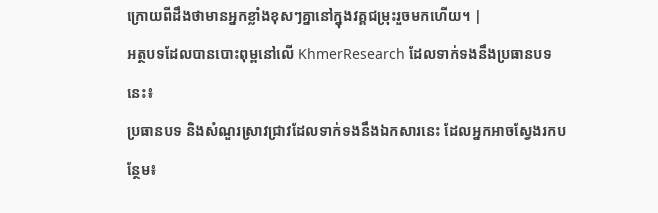ក្រោយពីដឹងថាមានអ្នកខ្លាំងខុសៗគ្នានៅក្នុងវគ្គជម្រុះរួចមកហើយ។ |
អត្ថបទដែលបានបោះពុម្ពនៅលើ KhmerResearch ដែលទាក់ទងនឹងប្រធានបទនេះ៖
ប្រធានបទ និងសំណួរស្រាវជ្រាវដែលទាក់ទងនឹងឯកសារនេះ ដែលអ្នកអាចស្វែងរកបន្ថែម៖